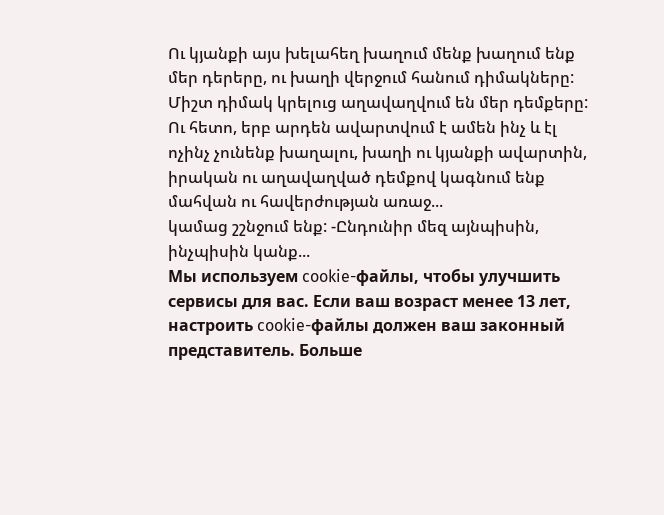Ու կյանքի այս խելահեղ խաղում մենք խաղում ենք մեր դերերը, ու խաղի վերջում հանում դիմակները: Միշտ դիմակ կրելուց աղավաղվում են մեր դեմքերը: Ու հետո, երբ արդեն ավարտվում է ամեն ինչ և էլ ոչինչ չունենք խաղալու, խաղի ու կյանքի ավարտին, իրական ու աղավաղված դեմքով կագնում ենք մահվան ու հավերժության առաջ...
կամաց շշնջում ենք: -Ընդունիր մեզ այնպիսին, ինչպիսին կանք...
Мы используем cookie-файлы, чтобы улучшить сервисы для вас. Если ваш возраст менее 13 лет, настроить cookie-файлы должен ваш законный представитель. Больше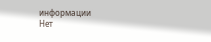информации
Нет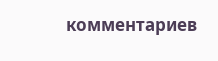комментариев